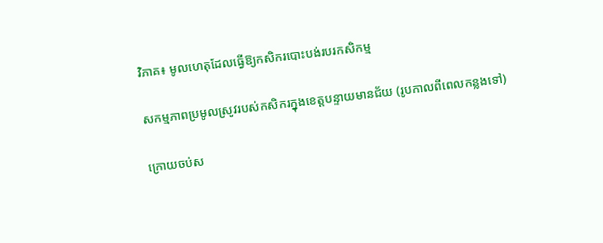វិភាគ៖ មូលហេតុដែលធ្វើឱ្យកសិករបោះបង់របរកសិកម្ម

សកម្មភាពប្រមូលស្រូវរបស់កសិករក្នុងខេត្តបន្ទាយមានជ័យ (រូបកាលពីពេលកន្លងទៅ)

ក្រោយចប់ស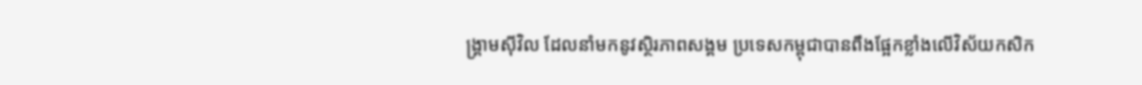ង្គ្រាមស៊ីវិល ដែលនាំមកនូវស្ថិរភាពសង្គម ប្រទេសកម្ពុជាបានពឹងផ្អែកខ្លាំងលើវិស័យកសិក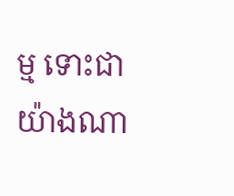ម្ម ទោះជាយ៉ាងណា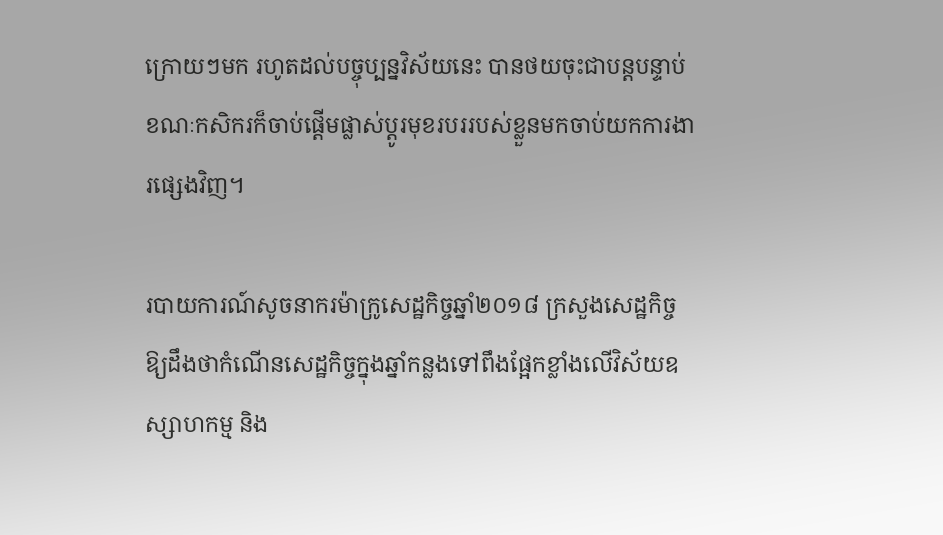ក្រោយៗមក រហូតដល់បច្ចុប្បន្នវិស័យនេះ បានថយចុះជាបន្តបន្ទាប់ ខណៈកសិករក៏ចាប់ផ្ដើមផ្លាស់ប្ដូរមុខរបររបស់ខ្លួនមកចាប់យកការងារផ្សេងវិញ។

របាយការណ៍សូចនាករម៉ាក្រូសេដ្ឋកិច្ចឆ្នាំ២០១៨ ក្រសួងសេដ្ឋកិច្ចឱ្យដឹងថាកំណើនសេដ្ឋកិច្ចក្នុងឆ្នាំកន្លងទៅពឹងផ្អែកខ្លាំងលើវិស័យឧស្សាហកម្ម និង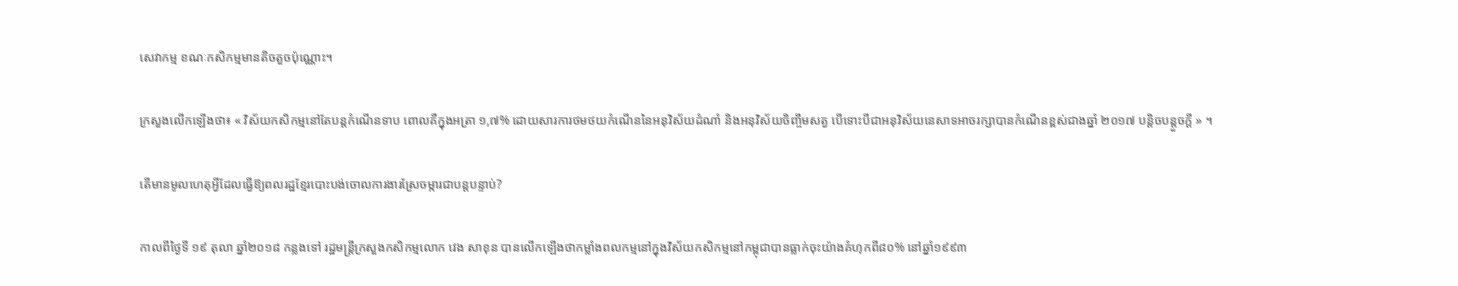សេវាកម្ម ខណៈកសិកម្មមានតិចតួចប៉ុណ្ណោះ។

ក្រសួងលើកឡើងថា៖ « វិស័យកសិកម្មនៅតែបន្តកំណើនទាប ពោលគឺក្នុងអត្រា ១,៧% ដោយសារការថមថយកំណើននៃអនុវិស័យដំណាំ និងអនុវិស័យចិញ្ចឹមសត្វ បើទោះបីជាអនុវិស័យនេសាទអាចរក្សាបានកំណើនខ្ពស់ជាងឆ្នាំ ២០១៧ បន្តិចបន្តួចក្តី » ។

តើមានមូលហេតុអ្វីដែលធ្វើឱ្យពលរដ្ឋខ្មែរបោះបង់ចោលការងារស្រែចម្ការជាបន្តបន្ទាប់?

កាលពីថ្ងៃទី ១៩ តុលា ឆ្នាំ២០១៨ កន្លងទៅ រដ្ឋមន្ត្រីក្រសួងកសិកម្មលោក វេង សាខុន បានលើកឡើងថាកម្លាំងពលកម្មនៅក្នុងវិស័យកសិកម្មនៅកម្ពុជាបានធ្លាក់ចុះយ៉ាងគំហុកពី៨០% នៅឆ្នាំ១៩៩៣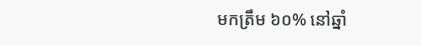មកត្រឹម ៦០% នៅឆ្នាំ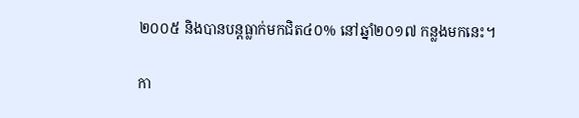២០០៥ និងបានបន្តធ្លាក់មកជិត៤០% នៅឆ្នាំ២០១៧ កន្លងមកនេះ។

កា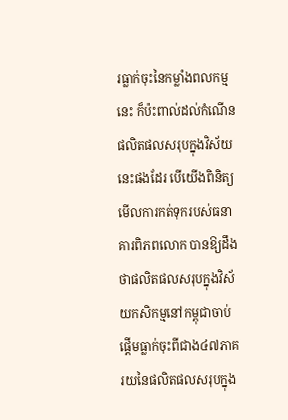រធ្លាក់ចុះនៃកម្លាំងពលកម្មនេះ ក៏ប៉ះពាល់ដល់កំណើនផលិតផលសរុបក្នុងវិស័យនេះផងដែរ បើយើងពិនិត្យមើលការកត់ទុករបស់ធនាគារពិភពលោក បានឱ្យដឹងថាផលិតផលសរុបក្នុងវិស័យកសិកម្មនៅកម្ពុជាចាប់ផ្ដើមធ្លាក់ចុះពីជាង៤៧ភាគរយនៃផលិតផលសរុបក្នុង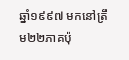ឆ្នាំ១៩៩៧ មកនៅត្រឹម២២ភាគប៉ុ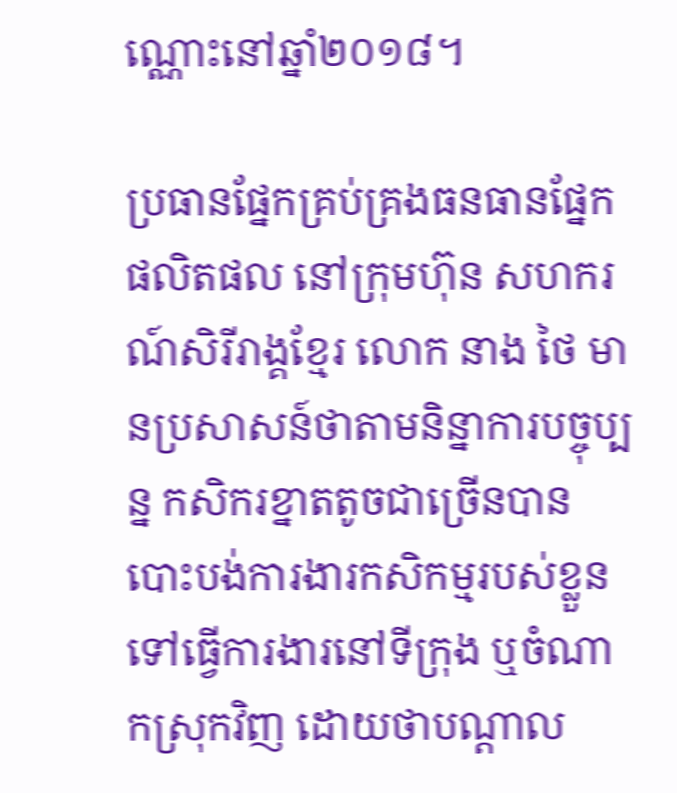ណ្ណោះនៅឆ្នាំ២០១៨។

ប្រធានផ្នែកគ្រប់គ្រងធនធានផ្នែកផលិតផល នៅក្រុមហ៊ុន សហករណ៍សិរីរាង្គខ្មែរ លោក នាង ថៃ មានប្រសាសន៍ថាតាមនិន្នាការបច្ចុប្បន្ន កសិករខ្នាតតូចជាច្រើនបានបោះបង់ការងារកសិកម្មរបស់ខ្លួន ទៅធ្វើការងារនៅទីក្រុង ឬចំណាកស្រុកវិញ ដោយថាបណ្ដាល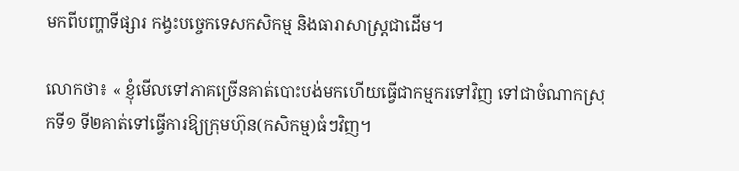មកពីបញ្ហាទីផ្សារ កង្វះបច្ចេកទេសកសិកម្ម និងធារាសាស្ត្រជាដើម។

លោកថា៖ « ខ្ញុំមើលទៅភាគច្រើនគាត់បោះបង់មកហើយធ្វើជាកម្មករទៅវិញ ទៅជាចំណាកស្រុកទី១ ទី២គាត់ទៅធ្វើការឱ្យក្រុមហ៊ុន(កសិកម្ម)ធំៗវិញ។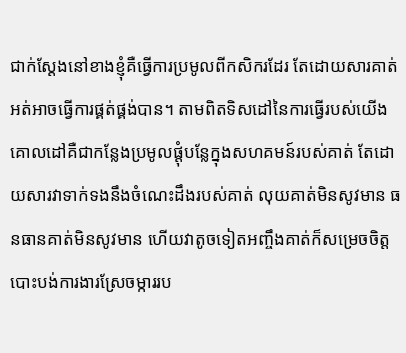ជាក់ស្ដែងនៅខាងខ្ញុំគឺធ្វើការប្រមូលពីកសិករដែរ តែដោយសារគាត់អត់អាចធ្វើការផ្គត់ផ្គង់បាន។ តាមពិតទិសដៅនៃការធ្វើរបស់យើងគោលដៅគឺជាកន្លែងប្រមូលផ្ដុំបន្លែក្នុងសហគមន៍របស់គាត់ តែដោយសារវាទាក់ទងនឹងចំណេះដឹងរបស់គាត់ លុយគាត់មិនសូវមាន ធនធានគាត់មិនសូវមាន ហើយវាតូចទៀតអញ្ចឹងគាត់ក៏សម្រេចចិត្តបោះបង់ការងារស្រែចម្ការរប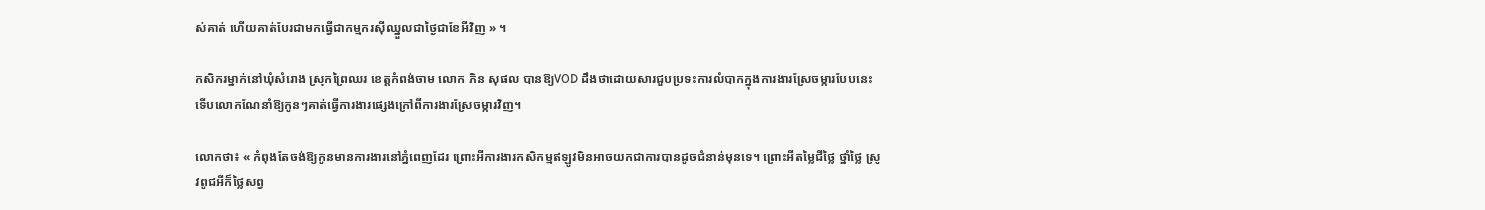ស់គាត់ ហើយគាត់បែរជាមកធ្វើជាកម្មករស៊ីឈ្នួលជាថ្ងៃជាខែអីវិញ » ។

កសិករម្នាក់នៅឃុំសំរោង ស្រុកព្រៃឈរ ខេត្តកំពង់ចាម លោក ភិន សុផល បានឱ្យVOD ដឹងថាដោយសារជួបប្រទះការលំបាកក្នុងការងារស្រែចម្ការបែបនេះទើបលោកណែនាំឱ្យកូនៗគាត់ធ្វើការងារផ្សេងក្រៅពីការងារស្រែចម្ការវិញ។

លោកថា៖ « កំពុងតែចង់ឱ្យកូនមានការងារនៅភ្នំពេញដែរ ព្រោះអីការងារកសិកម្មឥឡូវមិនអាចយកជាការបានដូចជំនាន់មុនទេ។ ព្រោះអីតម្លៃជីថ្លៃ ថ្នាំថ្លៃ ស្រូវពូជអីក៏ថ្លៃសព្វ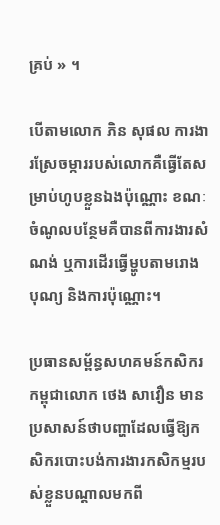គ្រប់ » ។

បើតាមលោក ភិន សុផល ការងារស្រែចម្ការរបស់លោកគឺធ្វើតែសម្រាប់ហូបខ្លួនឯងប៉ុណ្ណោះ ខណៈចំណូលបន្ថែមគឺបានពីការងារសំណង់ ឬការដើរធ្វើម្ហូបតាមរោងបុណ្យ និងការប៉ុណ្ណោះ។

ប្រធានសម្ព័ន្ធសហគមន៍កសិករកម្ពុជាលោក ថេង សាវឿន មានប្រសាសន៍ថាបញ្ហាដែលធ្វើឱ្យកសិករបោះបង់ការងារកសិកម្មរបស់ខ្លួនបណ្ដាលមកពី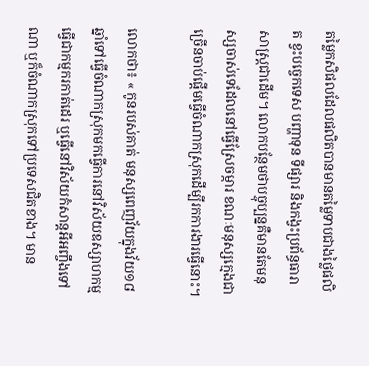តម្លៃកសិផលដែលផលិតបានមានតម្លៃទាបជាងថ្លៃផលិត ខ្វះបច្ចេកទេស បញ្ហាទុន ទីផ្សារ និងកង្វះប្រព័ន្ធធារាសាស្ត្រជាដើម។ លោកបន្ថែមថាបច្ចុប្បន្នគឺមានតែមនុស្សចាស់ទេដែលនៅធ្វើស្រែចម្ការ ខណៈមនុស្សក្មេងជាច្រើនចាប់ផ្ដើមធ្វើចំណាកស្រុកដើម្បីរកការងារធ្វើនោះ។

លោកថា៖ « កូនរបស់គាត់ មនុស្សពេញវ័យក្នុងវ័យ១៨ឆ្នាំទៅធ្វើចំណាកស្រុកមកធ្វើការនៅវិស័យឧស្សាហកម្មធ្វើជាកម្មករកាត់ដេរ ឬធ្វើនៅវិស័យកំសាន្តអីអញ្ចឹងទៅណា ឬក៏ចំណាកស្រុកទៅប្រទេសជិតខាង។ មាន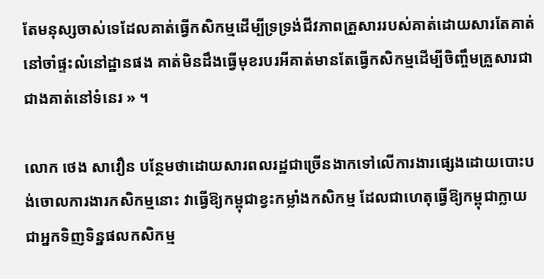តែមនុស្សចាស់ទេដែលគាត់ធ្វើកសិកម្មដើម្បីទ្រទ្រង់ជីវភាពគ្រួសាររបស់គាត់ដោយសារតែគាត់នៅចាំផ្ទះលំនៅដ្ឋានផង គាត់មិនដឹងធ្វើមុខរបរអីគាត់មានតែធ្វើកសិកម្មដើម្បីចិញ្ចឹមគ្រួសារជាជាងគាត់នៅទំនេរ » ។

លោក ថេង សាវឿន បន្ថែមថាដោយសារពលរដ្ឋជាច្រើនងាកទៅលើការងារផ្សេងដោយបោះបង់ចោលការងារកសិកម្មនោះ វាធ្វើឱ្យកម្ពុជាខ្វះកម្លាំងកសិកម្ម ដែលជាហេតុធ្វើឱ្យកម្ពុជាក្លាយជាអ្នកទិញទិន្នផលកសិកម្ម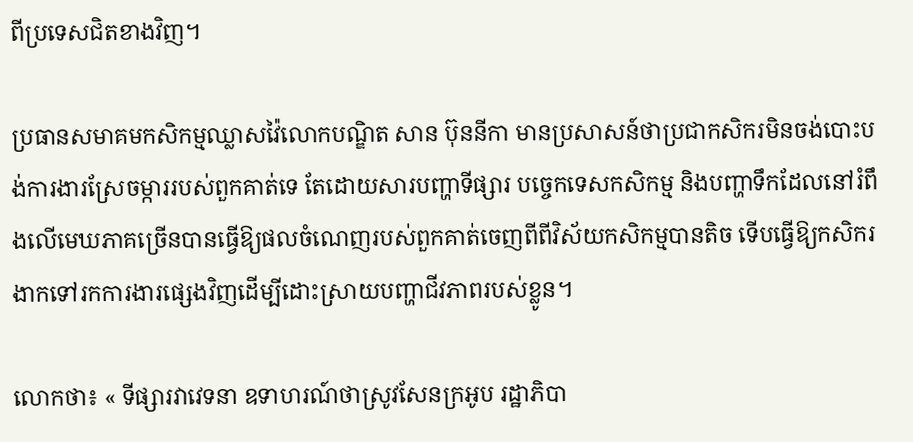ពីប្រទេសជិតខាងវិញ។

ប្រធានសមាគមកសិកម្មឈ្លាសវ៉ៃលោកបណ្ឌិត សាន ប៊ុននីកា មានប្រសាសន៍ថាប្រជាកសិករមិនចង់បោះបង់ការងារស្រែចម្ការរបស់ពួកគាត់ទេ តែដោយសារបញ្ហាទីផ្សារ បច្ចេកទេសកសិកម្ម និងបញ្ហាទឹកដែលនៅរំពឹងលើមេឃភាគច្រើនបានធ្វើឱ្យផលចំណេញរបស់ពួកគាត់ចេញពីពីវិស័យកសិកម្មបានតិច ទើបធ្វើឱ្យកសិករងាកទៅរកការងារផ្សេងវិញដើម្បីដោះស្រាយបញ្ហាជីវភាពរបស់ខ្លូន។

លោកថា៖ « ទីផ្សារវាវេទនា ឧទាហរណ៍ថាស្រូវសែនក្រអូប រដ្ឋាភិបា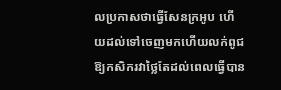លប្រកាសថាធ្វើសែនក្រអូប ហើយដល់ទៅចេញមកហើយលក់ពូជឱ្យកសិករវាថ្លៃតែដល់ពេលធ្វើបាន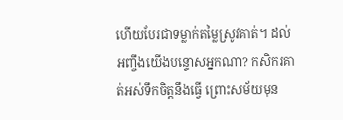ហើយបែរជាទម្លាក់តម្លៃស្រូវគាត់។ ដល់អញ្ចឹងយើងបន្ទោសអ្នកណា? កសិករគាត់អស់ទឹកចិត្តនឹងធ្វើ ព្រោះសម័យមុន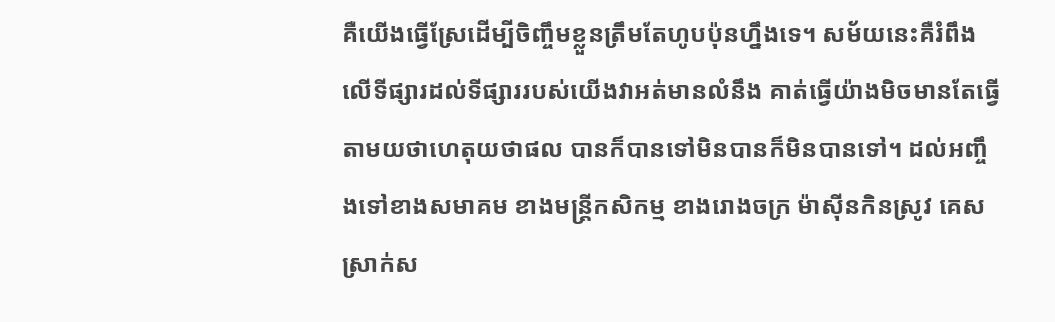គឺយើងធ្វើស្រែដើម្បីចិញ្ចឹមខ្លួនត្រឹមតែហូបប៉ុនហ្នឹងទេ។ សម័យនេះគឺរំពឹងលើទីផ្សារដល់ទីផ្សាររបស់យើងវាអត់មានលំនឹង គាត់ធ្វើយ៉ាងមិចមានតែធ្វើតាមយថាហេតុយថាផល បានក៏បានទៅមិនបានក៏មិនបានទៅ។ ដល់អញ្ចឹងទៅខាងសមាគម ខាងមន្ត្រីកសិកម្ម ខាងរោងចក្រ ម៉ាស៊ីនកិនស្រូវ គេសស្រាក់ស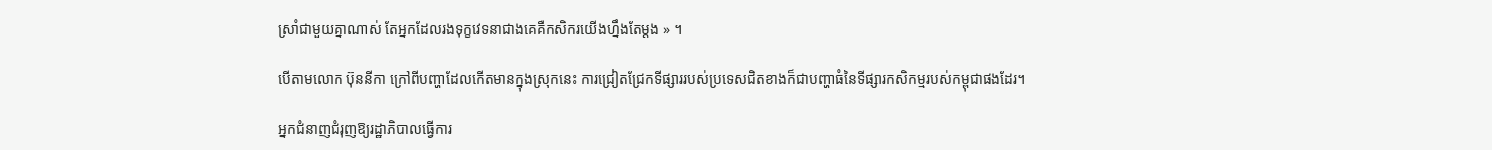ស្រាំជាមួយគ្នាណាស់ តែអ្នកដែលរងទុក្ខវេទនាជាងគេគឺកសិករយើងហ្នឹងតែម្ដង » ។

បើតាមលោក ប៊ុននីកា ក្រៅពីបញ្ហាដែលកើតមានក្នុងស្រុកនេះ ការជ្រៀតជ្រែកទីផ្សាររបស់ប្រទេសជិតខាងក៏ជាបញ្ហាធំនៃទីផ្សារកសិកម្មរបស់កម្ពុជាផងដែរ។

អ្នកជំនាញជំរុញឱ្យរដ្ឋាភិបាលធ្វើការ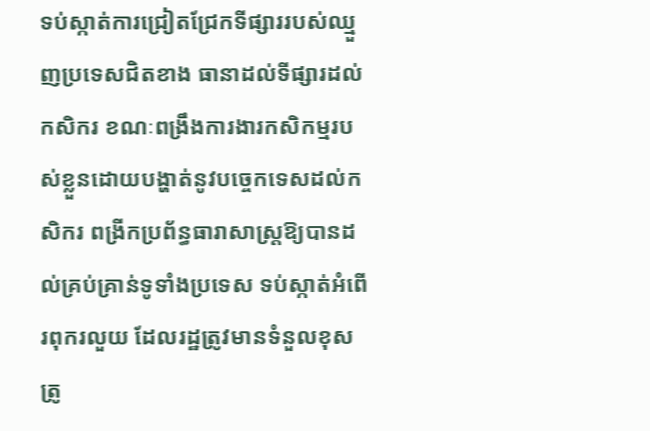ទប់ស្កាត់ការជ្រៀតជ្រែកទីផ្សាររបស់ឈ្មួញប្រទេសជិតខាង ធានាដល់ទីផ្សារដល់កសិករ ខណៈពង្រឹងការងារកសិកម្មរបស់ខ្លួនដោយបង្ហាត់នូវបច្ចេកទេសដល់កសិករ ពង្រីកប្រព័ន្ធធារាសាស្ត្រឱ្យបានដល់គ្រប់គ្រាន់ទូទាំងប្រទេស ទប់ស្កាត់អំពើរពុករលួយ ដែលរដ្ឋត្រូវមានទំនួលខុសត្រូ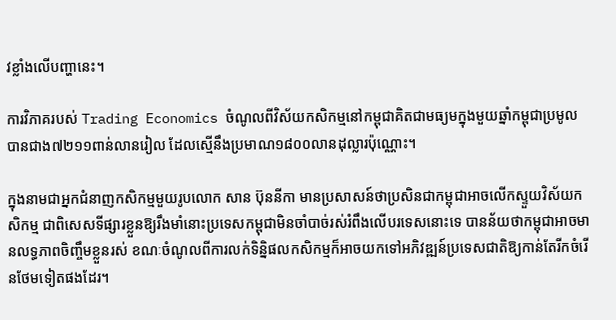វខ្លាំងលើបញ្ហានេះ។

ការវិភាគរបស់ Trading Economics ចំណូលពីវិស័យកសិកម្មនៅកម្ពុជាគិតជាមធ្យមក្នុងមួយឆ្នាំកម្ពុជាប្រមូលបានជាង៧២១១ពាន់លានរៀល ដែលស្មើនឹងប្រមាណ១៨០០លានដុល្លារប៉ុណ្ណោះ។

ក្នុងនាមជាអ្នកជំនាញកសិកម្មមួយរូបលោក សាន ប៊ុននីកា មានប្រសាសន៍ថាប្រសិនជាកម្ពុជាអាចលើកស្ទួយវិស័យកសិកម្ម ជាពិសេសទីផ្សារខ្លួនឱ្យរឹងមាំនោះប្រទេសកម្ពុជាមិនចាំបាច់រស់រំពឹងលើបរទេសនោះទេ បានន័យថាកម្ពុជាអាចមានលទ្ធភាពចិញ្ចឹមខ្លួនរស់ ខណៈចំណូលពីការលក់ទិន្និផលកសិកម្មក៏អាចយកទៅអភិវឌ្ឍន៍ប្រទេសជាតិឱ្យកាន់តែរីកចំរើនថែមទៀតផងដែរ។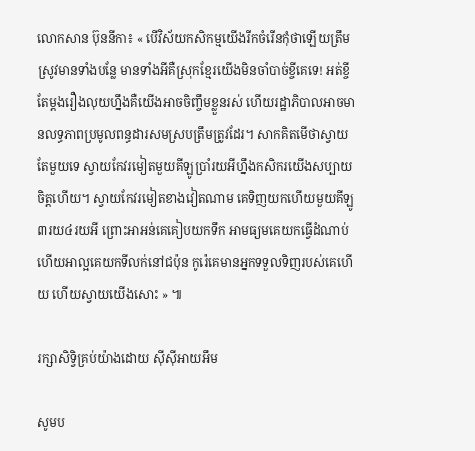លោកសាន ប៊ុននីកា៖ « បើវិស័យកសិកម្មយើងរីកចំរើនកុំថាឡើយត្រឹមស្រូវមានទាំងបន្លែ មានទាំងអីគឺស្រុកខ្មែរយើងមិនចាំបាច់ខ្ចីគេទេ! អត់ខ្ចីតែម្តងរឿងលុយហ្នឹងគឺយើងអាចចិញ្ចឹមខ្លួនរស់ ហើយរដ្ឋាភិបាលអាចមានលទ្ធភាពប្រមូលពន្ធដារសមស្របត្រឹមត្រូវដែរ។ សាកគិតមើថាស្វាយតែមួយទេ ស្វាយកែវរមៀតមួយគីឡូប្រាំរយអីហ្នឹងកសិករយើងសប្បាយចិត្តហើយ។ ស្វាយកែវរមៀតខាងវៀតណាម គេទិញយកហើយមួយគីឡូ៣រយ៤រយអី ព្រោះអាអន់គេគៀបយកទឹក អាមធ្យមគេយកធ្វើដំណាប់ ហើយអាល្អគេយកទីលក់នៅជប៉ុន កូរ៉េគេមានអ្នកទទួលទិញរបស់គេហើយ ហើយស្វាយយើងសោះ » ៕

រក្សាសិទ្វិគ្រប់យ៉ាងដោយ ស៊ីស៊ីអាយអឹម

សូមប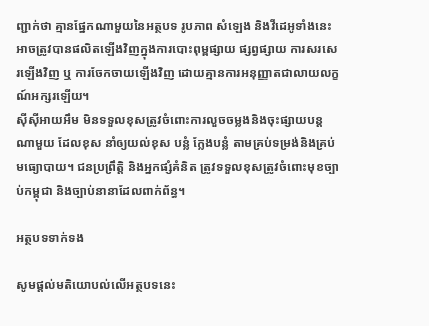ញ្ជាក់ថា គ្មានផ្នែកណាមួយនៃអត្ថបទ រូបភាព សំឡេង និងវីដេអូទាំងនេះ អាចត្រូវបានផលិតឡើងវិញក្នុងការបោះពុម្ពផ្សាយ ផ្សព្វផ្សាយ ការសរសេរឡើងវិញ ឬ ការចែកចាយឡើងវិញ ដោយគ្មានការអនុញ្ញាតជាលាយលក្ខណ៍អក្សរឡើយ។
ស៊ីស៊ីអាយអឹម មិនទទួលខុសត្រូវចំពោះការលួចចម្លងនិងចុះផ្សាយបន្តណាមួយ ដែលខុស នាំឲ្យយល់ខុស បន្លំ ក្លែងបន្លំ តាមគ្រប់ទម្រង់និងគ្រប់មធ្យោបាយ។ ជនប្រព្រឹត្តិ និងអ្នកផ្សំគំនិត ត្រូវទទួលខុសត្រូវចំពោះមុខច្បាប់កម្ពុជា និងច្បាប់នានាដែលពាក់ព័ន្ធ។

អត្ថបទទាក់ទង

សូមផ្ដល់មតិយោបល់លើអត្ថបទនេះ